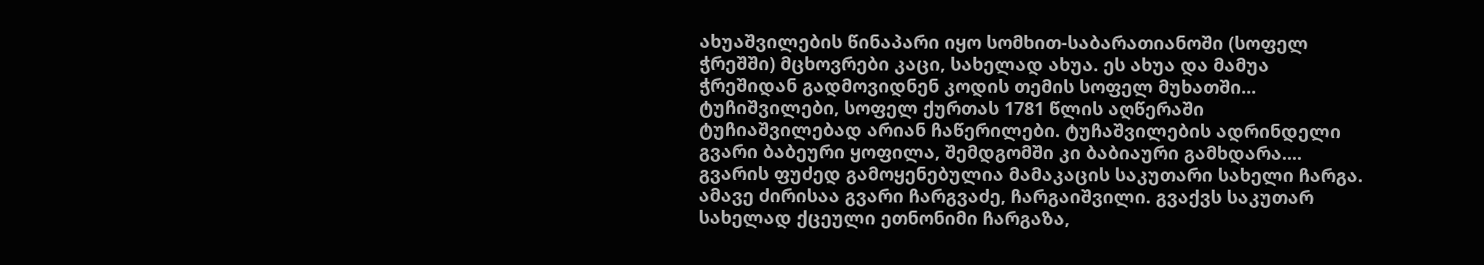ახუაშვილების წინაპარი იყო სომხით-საბარათიანოში (სოფელ ჭრეშში) მცხოვრები კაცი, სახელად ახუა. ეს ახუა და მამუა ჭრეშიდან გადმოვიდნენ კოდის თემის სოფელ მუხათში...
ტუჩიშვილები, სოფელ ქურთას 1781 წლის აღწერაში ტუჩიაშვილებად არიან ჩაწერილები. ტუჩაშვილების ადრინდელი გვარი ბაბეური ყოფილა, შემდგომში კი ბაბიაური გამხდარა....
გვარის ფუძედ გამოყენებულია მამაკაცის საკუთარი სახელი ჩარგა. ამავე ძირისაა გვარი ჩარგვაძე, ჩარგაიშვილი. გვაქვს საკუთარ სახელად ქცეული ეთნონიმი ჩარგაზა,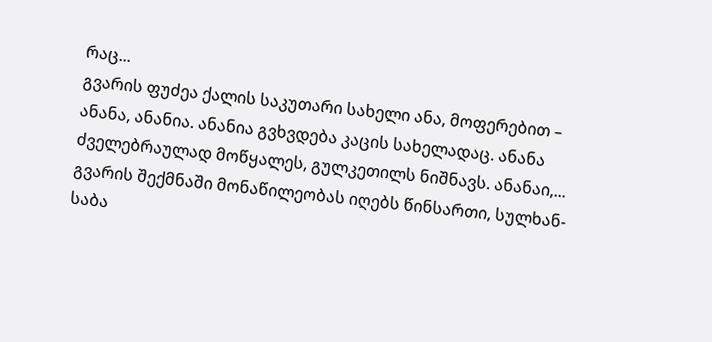რაც...
გვარის ფუძეა ქალის საკუთარი სახელი ანა, მოფერებით – ანანა, ანანია. ანანია გვხვდება კაცის სახელადაც. ანანა ძველებრაულად მოწყალეს, გულკეთილს ნიშნავს. ანანაი,...
გვარის შექმნაში მონაწილეობას იღებს წინსართი, სულხან-საბა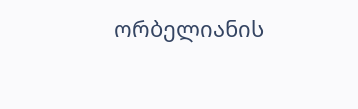ორბელიანის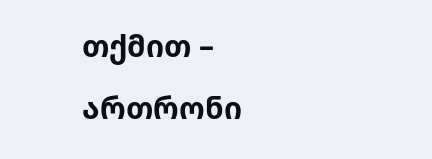თქმით – ართრონი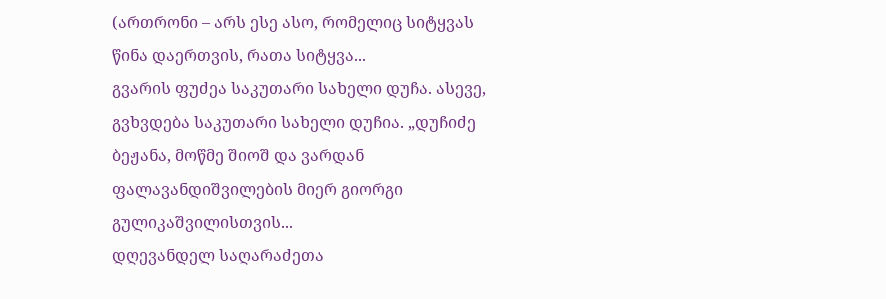(ართრონი – არს ესე ასო, რომელიც სიტყვას წინა დაერთვის, რათა სიტყვა...
გვარის ფუძეა საკუთარი სახელი დუჩა. ასევე, გვხვდება საკუთარი სახელი დუჩია. „დუჩიძე ბეჟანა, მოწმე შიოშ და ვარდან ფალავანდიშვილების მიერ გიორგი გულიკაშვილისთვის...
დღევანდელ საღარაძეთა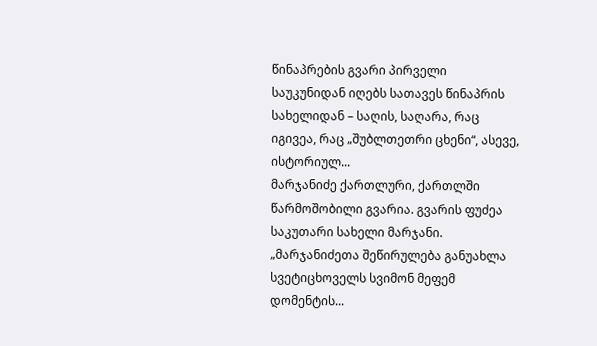წინაპრების გვარი პირველი საუკუნიდან იღებს სათავეს წინაპრის სახელიდან – საღის, საღარა, რაც იგივეა, რაც „შუბლთეთრი ცხენი“, ასევე, ისტორიულ...
მარჯანიძე ქართლური, ქართლში წარმოშობილი გვარია. გვარის ფუძეა საკუთარი სახელი მარჯანი. „მარჯანიძეთა შეწირულება განუახლა სვეტიცხოველს სვიმონ მეფემ დომენტის...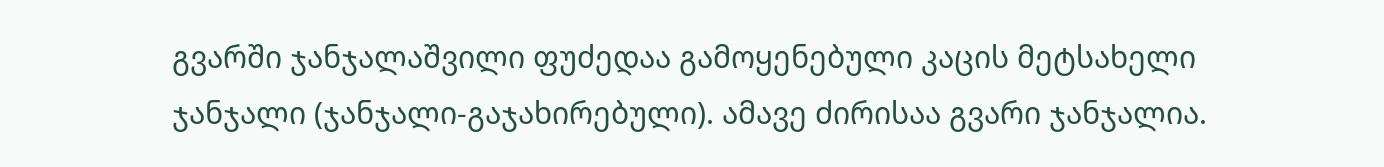გვარში ჯანჯალაშვილი ფუძედაა გამოყენებული კაცის მეტსახელი ჯანჯალი (ჯანჯალი-გაჯახირებული). ამავე ძირისაა გვარი ჯანჯალია.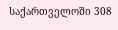საქართველოში 308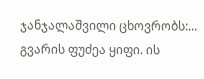ჯანჯალაშვილი ცხოვრობს:...
გვარის ფუძეა ყიფი. ის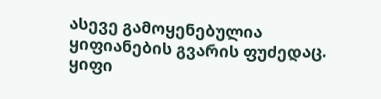ასევე გამოყენებულია ყიფიანების გვარის ფუძედაც. ყიფი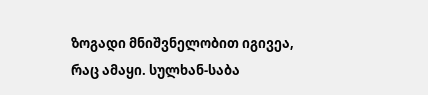ზოგადი მნიშვნელობით იგივეა, რაც ამაყი. სულხან-საბა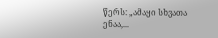წერს: „ამაყი სხვათა ენაა,...